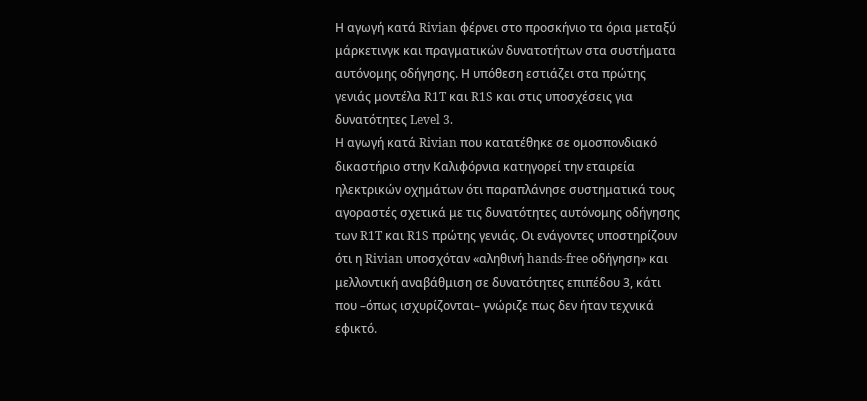Η αγωγή κατά Rivian φέρνει στο προσκήνιο τα όρια μεταξύ μάρκετινγκ και πραγματικών δυνατοτήτων στα συστήματα αυτόνομης οδήγησης. Η υπόθεση εστιάζει στα πρώτης γενιάς μοντέλα R1T και R1S και στις υποσχέσεις για δυνατότητες Level 3.
Η αγωγή κατά Rivian που κατατέθηκε σε ομοσπονδιακό δικαστήριο στην Καλιφόρνια κατηγορεί την εταιρεία ηλεκτρικών οχημάτων ότι παραπλάνησε συστηματικά τους αγοραστές σχετικά με τις δυνατότητες αυτόνομης οδήγησης των R1T και R1S πρώτης γενιάς. Οι ενάγοντες υποστηρίζουν ότι η Rivian υποσχόταν «αληθινή hands-free οδήγηση» και μελλοντική αναβάθμιση σε δυνατότητες επιπέδου 3, κάτι που –όπως ισχυρίζονται– γνώριζε πως δεν ήταν τεχνικά εφικτό.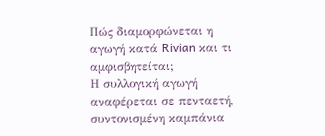Πώς διαμορφώνεται η αγωγή κατά Rivian και τι αμφισβητείται;
Η συλλογική αγωγή αναφέρεται σε πενταετή, συντονισμένη καμπάνια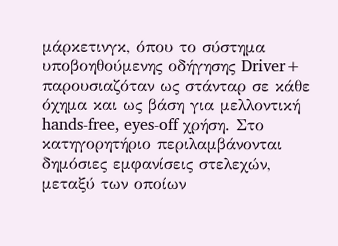μάρκετινγκ, όπου το σύστημα υποβοηθούμενης οδήγησης Driver+ παρουσιαζόταν ως στάνταρ σε κάθε όχημα και ως βάση για μελλοντική hands-free, eyes-off χρήση. Στο κατηγορητήριο περιλαμβάνονται δημόσιες εμφανίσεις στελεχών, μεταξύ των οποίων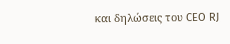και δηλώσεις του CEO RJ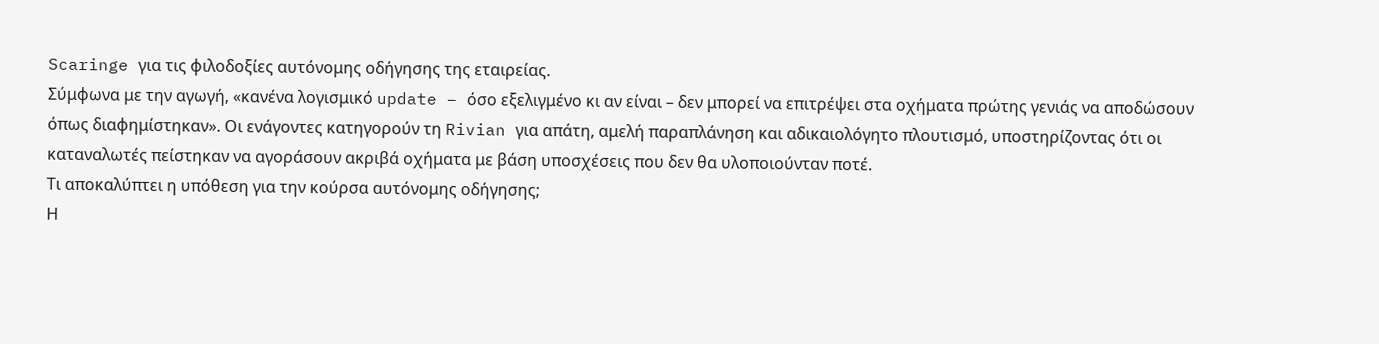Scaringe για τις φιλοδοξίες αυτόνομης οδήγησης της εταιρείας.
Σύμφωνα με την αγωγή, «κανένα λογισμικό update – όσο εξελιγμένο κι αν είναι – δεν μπορεί να επιτρέψει στα οχήματα πρώτης γενιάς να αποδώσουν όπως διαφημίστηκαν». Οι ενάγοντες κατηγορούν τη Rivian για απάτη, αμελή παραπλάνηση και αδικαιολόγητο πλουτισμό, υποστηρίζοντας ότι οι καταναλωτές πείστηκαν να αγοράσουν ακριβά οχήματα με βάση υποσχέσεις που δεν θα υλοποιούνταν ποτέ.
Τι αποκαλύπτει η υπόθεση για την κούρσα αυτόνομης οδήγησης;
Η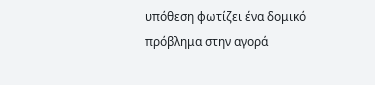υπόθεση φωτίζει ένα δομικό πρόβλημα στην αγορά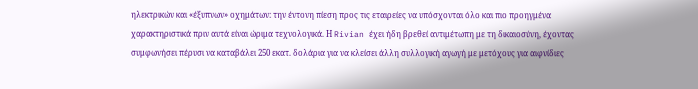ηλεκτρικών και «έξυπνων» οχημάτων: την έντονη πίεση προς τις εταιρείες να υπόσχονται όλο και πιο προηγμένα χαρακτηριστικά πριν αυτά είναι ώριμα τεχνολογικά. Η Rivian έχει ήδη βρεθεί αντιμέτωπη με τη δικαιοσύνη, έχοντας συμφωνήσει πέρυσι να καταβάλει 250 εκατ. δολάρια για να κλείσει άλλη συλλογική αγωγή με μετόχους για αιφνίδιες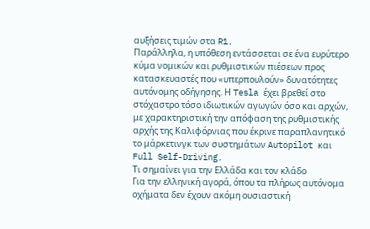αυξήσεις τιμών στα R1.
Παράλληλα, η υπόθεση εντάσσεται σε ένα ευρύτερο κύμα νομικών και ρυθμιστικών πιέσεων προς κατασκευαστές που «υπερπουλούν» δυνατότητες αυτόνομης οδήγησης. Η Tesla έχει βρεθεί στο στόχαστρο τόσο ιδιωτικών αγωγών όσο και αρχών, με χαρακτηριστική την απόφαση της ρυθμιστικής αρχής της Καλιφόρνιας που έκρινε παραπλανητικό το μάρκετινγκ των συστημάτων Autopilot και Full Self-Driving.
Τι σημαίνει για την Ελλάδα και τον κλάδο
Για την ελληνική αγορά, όπου τα πλήρως αυτόνομα οχήματα δεν έχουν ακόμη ουσιαστική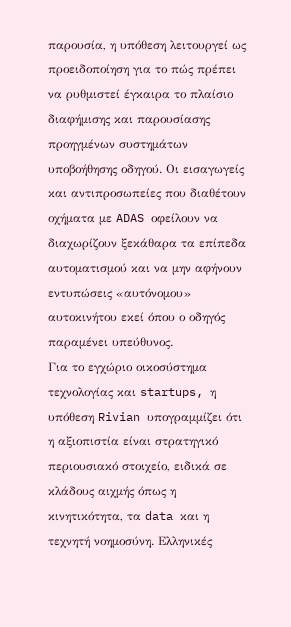παρουσία, η υπόθεση λειτουργεί ως προειδοποίηση για το πώς πρέπει να ρυθμιστεί έγκαιρα το πλαίσιο διαφήμισης και παρουσίασης προηγμένων συστημάτων υποβοήθησης οδηγού. Οι εισαγωγείς και αντιπροσωπείες που διαθέτουν οχήματα με ADAS οφείλουν να διαχωρίζουν ξεκάθαρα τα επίπεδα αυτοματισμού και να μην αφήνουν εντυπώσεις «αυτόνομου» αυτοκινήτου εκεί όπου ο οδηγός παραμένει υπεύθυνος.
Για το εγχώριο οικοσύστημα τεχνολογίας και startups, η υπόθεση Rivian υπογραμμίζει ότι η αξιοπιστία είναι στρατηγικό περιουσιακό στοιχείο, ειδικά σε κλάδους αιχμής όπως η κινητικότητα, τα data και η τεχνητή νοημοσύνη. Ελληνικές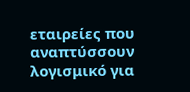εταιρείες που αναπτύσσουν λογισμικό για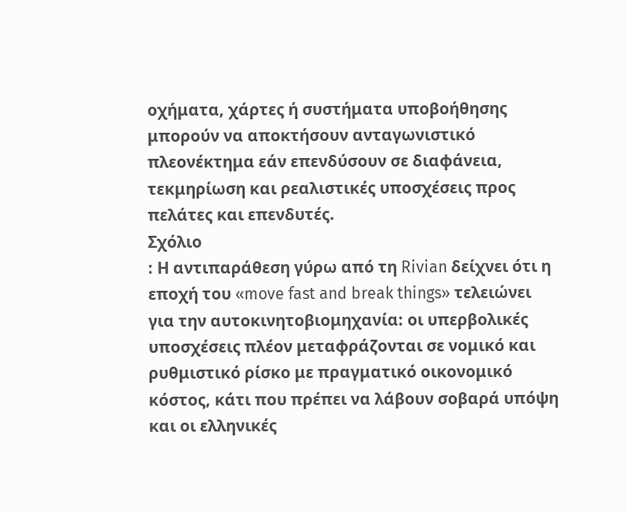οχήματα, χάρτες ή συστήματα υποβοήθησης μπορούν να αποκτήσουν ανταγωνιστικό πλεονέκτημα εάν επενδύσουν σε διαφάνεια, τεκμηρίωση και ρεαλιστικές υποσχέσεις προς πελάτες και επενδυτές.
Σχόλιο
: Η αντιπαράθεση γύρω από τη Rivian δείχνει ότι η εποχή του «move fast and break things» τελειώνει για την αυτοκινητοβιομηχανία: οι υπερβολικές υποσχέσεις πλέον μεταφράζονται σε νομικό και ρυθμιστικό ρίσκο με πραγματικό οικονομικό κόστος, κάτι που πρέπει να λάβουν σοβαρά υπόψη και οι ελληνικές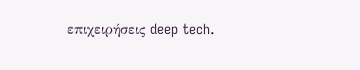επιχειρήσεις deep tech.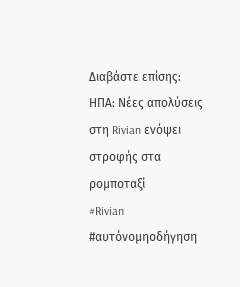Διαβάστε επίσης:
ΗΠΑ: Νέες απολύσεις στη Rivian ενόψει στροφής στα ρομποταξί
#Rivian #αυτόνομηοδήγηση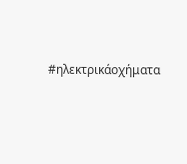#ηλεκτρικάοχήματα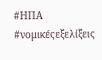#ΗΠΑ #νομικέςεξελίξεις